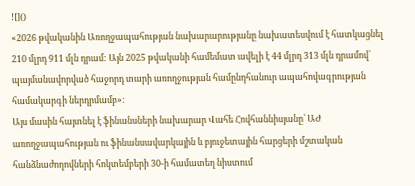![]()
«2026 թվականին Առողջապահության նախարարությանը նախատեսվում է հատկացնել 210 մլրդ 911 մլն դրամ: Այն 2025 թվականի համեմատ ավելի է 44 մլրդ 313 մլն դրամով՝ պայմանավորված հաջորդ տարի առողջության համընդհանուր ապահովագրության համակարգի ներդրմամբ»:
Այս մասին հայտնել է ֆինանսների նախարար Վահե Հովհաննիսյանը՝ ԱԺ առողջապահության ու ֆինանսավարկային և բյուջետային հարցերի մշտական հանձնաժողովների հոկտեմբերի 30-ի համատեղ նիստում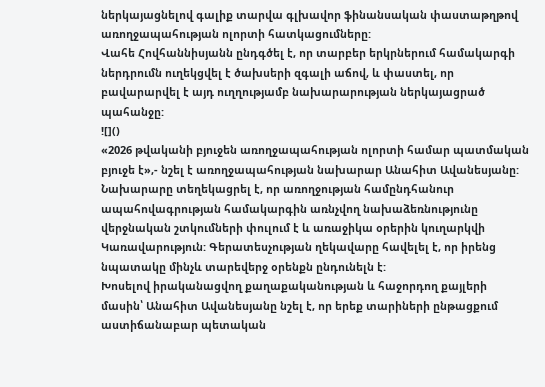ներկայացնելով գալիք տարվա գլխավոր ֆինանսական փաստաթղթով առողջապահության ոլորտի հատկացումները:
Վահե Հովհաննիսյանն ընդգծել է, որ տարբեր երկրներում համակարգի ներդրումն ուղեկցվել է ծախսերի զգալի աճով, և փաստել, որ բավարարվել է այդ ուղղությամբ նախարարության ներկայացրած պահանջը:
![]()
«2026 թվականի բյուջեն առողջապահության ոլորտի համար պատմական բյուջե է»,- նշել է առողջապահության նախարար Անահիտ Ավանեսյանը: Նախարարը տեղեկացրել է, որ առողջության համընդհանուր ապահովագրության համակարգին առնչվող նախաձեռնությունը վերջնական շտկումների փուլում է և առաջիկա օրերին կուղարկվի Կառավարություն: Գերատեսչության ղեկավարը հավելել է, որ իրենց նպատակը մինչև տարեվերջ օրենքն ընդունելն է:
Խոսելով իրականացվող քաղաքականության և հաջորդող քայլերի մասին՝ Անահիտ Ավանեսյանը նշել է, որ երեք տարիների ընթացքում աստիճանաբար պետական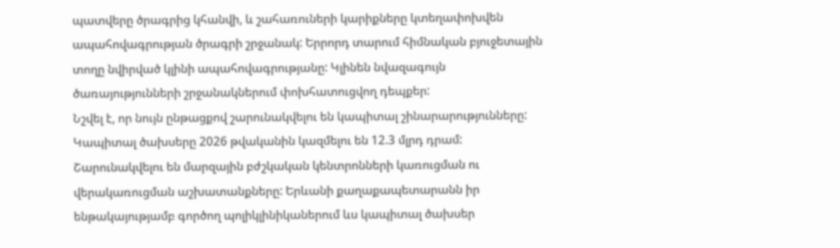պատվերը ծրագրից կհանվի, և շահառուների կարիքները կտեղափոխվեն ապահովագրության ծրագրի շրջանակ: Երրորդ տարում հիմնական բյուջետային տողը նվիրված կլինի ապահովագրությանը: Կլինեն նվազագույն ծառայությունների շրջանակներում փոխհատուցվող դեպքեր:
Նշվել է, որ նույն ընթացքով շարունակվելու են կապիտալ շինարարությունները: Կապիտալ ծախսերը 2026 թվականին կազմելու են 12.3 մլրդ դրամ: Շարունակվելու են մարզային բժշկական կենտրոնների կառուցման ու վերակառուցման աշխատանքները: Երևանի քաղաքապետարանն իր ենթակայությամբ գործող պոլիկլինիկաներում ևս կապիտալ ծախսեր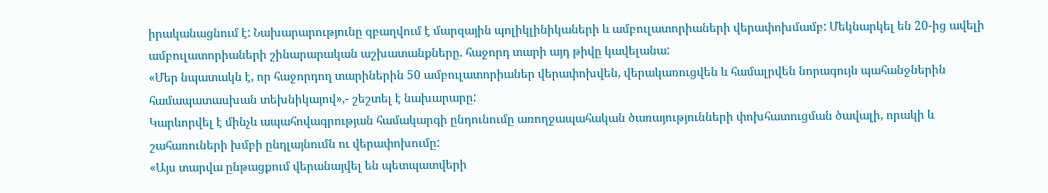իրականացնում է: Նախարարությունը զբաղվում է մարզային պոլիկլինիկաների և ամբուլատորիաների վերափոխմամբ: Մեկնարկել են 20-ից ավելի ամբուլատորիաների շինարարական աշխատանքները. հաջորդ տարի այդ թիվը կավելանա:
«Մեր նպատակն է, որ հաջորդող տարիներին 50 ամբուլատորիաներ վերափոխվեն, վերակառուցվեն և համալրվեն նորագույն պահանջներին համապատասխան տեխնիկայով»,- շեշտել է նախարարը:
Կարևորվել է մինչև ապահովագրության համակարգի ընդունումը առողջապահական ծառայությունների փոխհատուցման ծավալի, որակի և շահառուների խմբի ընդլայնումն ու վերափոխումը:
«Այս տարվա ընթացքում վերանայվել են պետպատվերի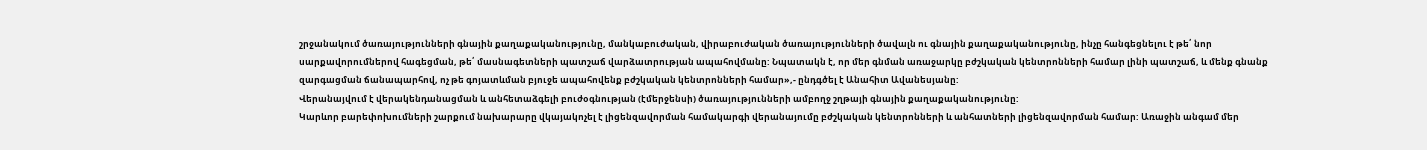շրջանակում ծառայությունների գնային քաղաքականությունը, մանկաբուժական, վիրաբուժական ծառայությունների ծավալն ու գնային քաղաքականությունը, ինչը հանգեցնելու է թե՛ նոր սարքավորումներով հագեցման, թե՛ մասնագետների պատշաճ վարձատրության ապահովմանը: Նպատակն է, որ մեր գնման առաջարկը բժշկական կենտրոնների համար լինի պատշաճ, և մենք գնանք զարգացման ճանապարհով, ոչ թե գոյատևման բյուջե ապահովենք բժշկական կենտրոնների համար»,- ընդգծել է Անահիտ Ավանեսյանը:
Վերանայվում է վերակենդանացման և անհետաձգելի բուժօգնության (էմերջենսի) ծառայությունների ամբողջ շղթայի գնային քաղաքականությունը:
Կարևոր բարեփոխումների շարքում նախարարը վկայակոչել է լիցենզավորման համակարգի վերանայումը բժշկական կենտրոնների և անհատների լիցենզավորման համար: Առաջին անգամ մեր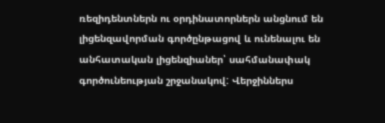ռեզիդենտներն ու օրդինատորներն անցնում են լիցենզավորման գործընթացով և ունենալու են անհատական լիցենզիաներ՝ սահմանափակ գործունեության շրջանակով: Վերջիններս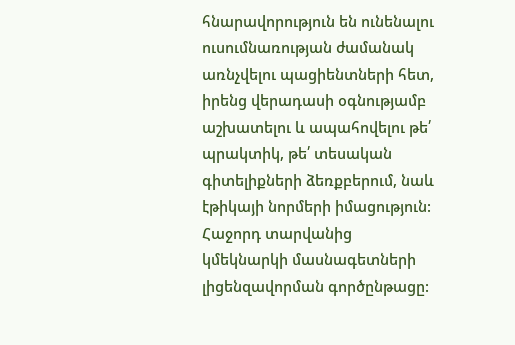հնարավորություն են ունենալու ուսումնառության ժամանակ առնչվելու պացիենտների հետ, իրենց վերադասի օգնությամբ աշխատելու և ապահովելու թե՛ պրակտիկ, թե՛ տեսական գիտելիքների ձեռքբերում, նաև էթիկայի նորմերի իմացություն: Հաջորդ տարվանից կմեկնարկի մասնագետների լիցենզավորման գործընթացը: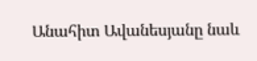Անահիտ Ավանեսյանը նաև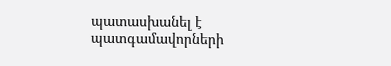պատասխանել է պատգամավորների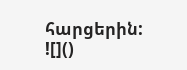հարցերին:
![]()